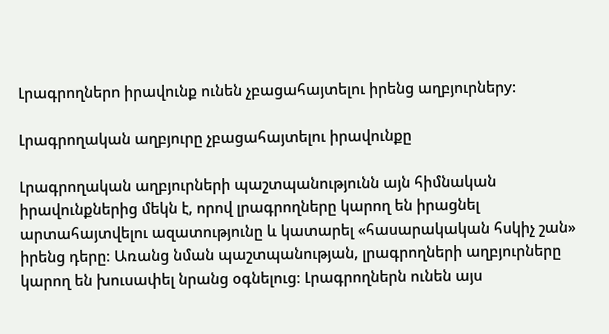Լրագրողներn իրավունք ունեն չբացահայտելու իրենց աղբյուրներy:

Լրագրողական աղբյուրը չբացահայտելու իրավունքը

Լրագրողական աղբյուրների պաշտպանությունն այն հիմնական իրավունքներից մեկն է, որով լրագրողները կարող են իրացնել արտահայտվելու ազատությունը և կատարել «հասարակական հսկիչ շան» իրենց դերը։ Առանց նման պաշտպանության, լրագրողների աղբյուրները կարող են խուսափել նրանց օգնելուց։ Լրագրողներն ունեն այս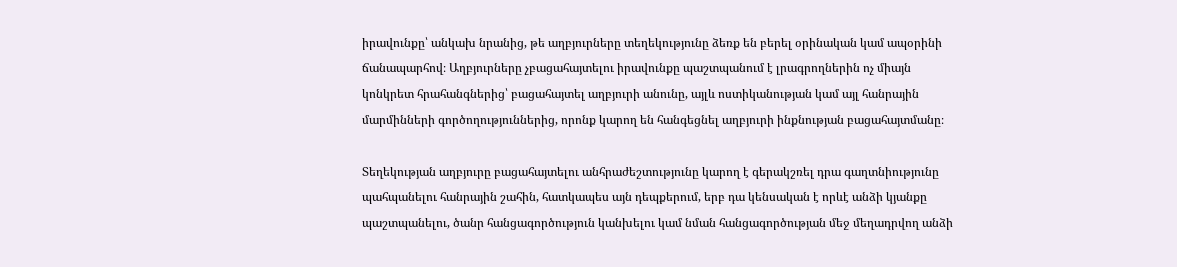իրավունքը՝ անկախ նրանից, թե աղբյուրները տեղեկությունը ձեռք են բերել օրինական կամ ապօրինի ճանապարհով։ Աղբյուրները չբացահայտելու իրավունքը պաշտպանում է լրագրողներին ոչ միայն կոնկրետ հրահանգներից՝ բացահայտել աղբյուրի անունը, այլև ոստիկանության կամ այլ հանրային մարմինների գործողություններից, որոնք կարող են հանգեցնել աղբյուրի ինքնության բացահայտմանը։

Տեղեկության աղբյուրը բացահայտելու անհրաժեշտությունը կարող է գերակշռել դրա գաղտնիությունը պահպանելու հանրային շահին, հատկապես այն դեպքերում, երբ դա կենսական է որևէ անձի կյանքը պաշտպանելու, ծանր հանցագործություն կանխելու կամ նման հանցագործության մեջ մեղադրվող անձի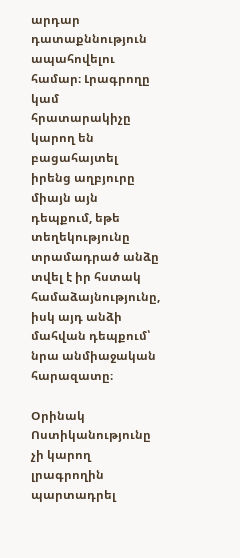արդար դատաքննություն ապահովելու համար։ Լրագրողը կամ հրատարակիչը կարող են բացահայտել իրենց աղբյուրը միայն այն դեպքում, եթե տեղեկությունը տրամադրած անձը տվել է իր հստակ համաձայնությունը, իսկ այդ անձի մահվան դեպքում՝ նրա անմիաջական հարազատը։

Օրինակ Ոստիկանությունը չի կարող լրագրողին պարտադրել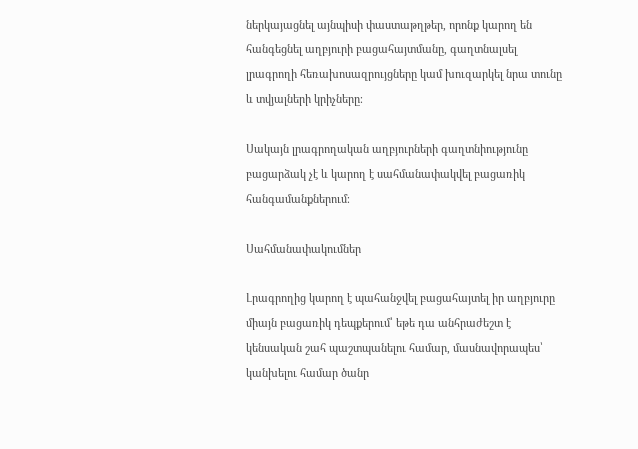ներկայացնել այնպիսի փաստաթղթեր, որոնք կարող են հանգեցնել աղբյուրի բացահայտմանը, գաղտնալսել լրագրողի հեռախոսազրույցները կամ խուզարկել նրա տունը և տվյալների կրիչները։

Սակայն լրագրողական աղբյուրների գաղտնիությունը բացարձակ չէ և կարող է սահմանափակվել բացառիկ հանգամանքներում։

Սահմանափակումներ

Լրագրողից կարող է պահանջվել բացահայտել իր աղբյուրը միայն բացառիկ դեպքերում՝ եթե դա անհրաժեշտ է կենսական շահ պաշտպանելու համար, մասնավորապես՝ կանխելու համար ծանր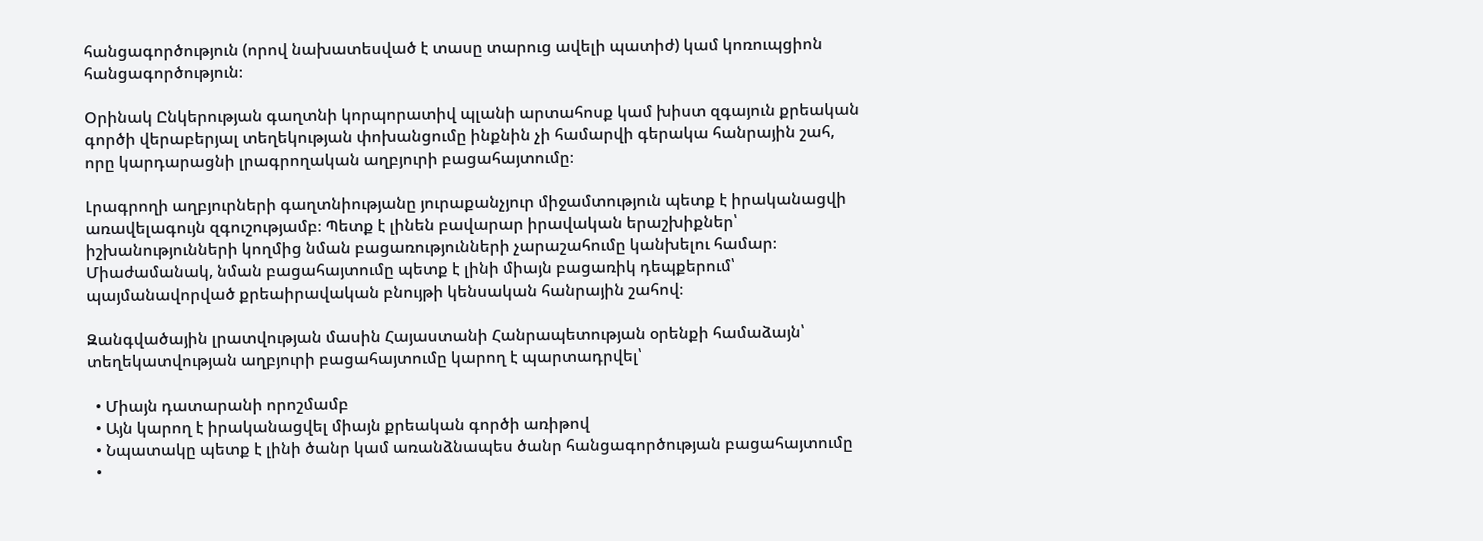հանցագործություն (որով նախատեսված է տասը տարուց ավելի պատիժ) կամ կոռուպցիոն հանցագործություն։

Օրինակ Ընկերության գաղտնի կորպորատիվ պլանի արտահոսք կամ խիստ զգայուն քրեական գործի վերաբերյալ տեղեկության փոխանցումը ինքնին չի համարվի գերակա հանրային շահ, որը կարդարացնի լրագրողական աղբյուրի բացահայտումը։

Լրագրողի աղբյուրների գաղտնիությանը յուրաքանչյուր միջամտություն պետք է իրականացվի առավելագույն զգուշությամբ։ Պետք է լինեն բավարար իրավական երաշխիքներ՝ իշխանությունների կողմից նման բացառությունների չարաշահումը կանխելու համար։ Միաժամանակ, նման բացահայտումը պետք է լինի միայն բացառիկ դեպքերում՝ պայմանավորված քրեաիրավական բնույթի կենսական հանրային շահով։

Զանգվածային լրատվության մասին Հայաստանի Հանրապետության օրենքի համաձայն՝ տեղեկատվության աղբյուրի բացահայտումը կարող է պարտադրվել՝

  • Միայն դատարանի որոշմամբ
  • Այն կարող է իրականացվել միայն քրեական գործի առիթով
  • Նպատակը պետք է լինի ծանր կամ առանձնապես ծանր հանցագործության բացահայտումը
  •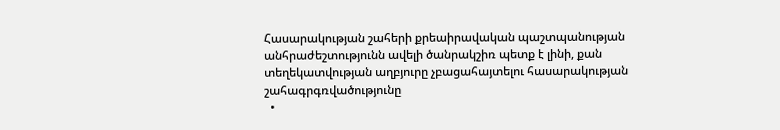Հասարակության շահերի քրեաիրավական պաշտպանության անհրաժեշտությունն ավելի ծանրակշիռ պետք է լինի, քան տեղեկատվության աղբյուրը չբացահայտելու հասարակության շահագրգռվածությունը
  •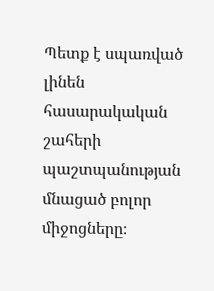Պետք է սպառված լինեն հասարակական շահերի պաշտպանության մնացած բոլոր միջոցները։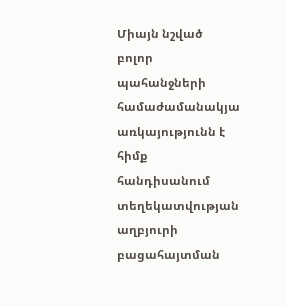Միայն նշված բոլոր պահանջների համաժամանակյա առկայությունն է հիմք հանդիսանում տեղեկատվության աղբյուրի բացահայտման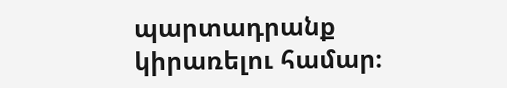պարտադրանք կիրառելու համար։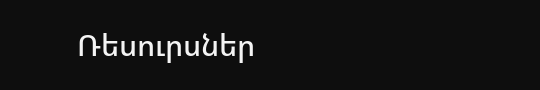Ռեսուրսներ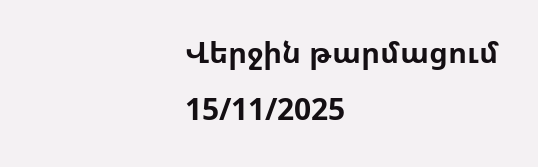Վերջին թարմացում 15/11/2025